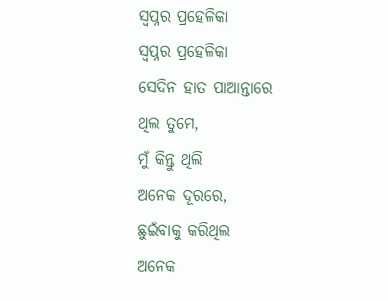ସ୍ବପ୍ନର ପ୍ରହେଳିକା
ସ୍ବପ୍ନର ପ୍ରହେଳିକା
ସେଦିନ ହାତ ପାଆନ୍ତାରେ
ଥିଲ ତୁମେ,
ମୁଁ କିନ୍ତୁ ଥିଲି
ଅନେକ ଦୂରରେ,
ଛୁଇଁବାକୁ କରିଥିଲ
ଅନେକ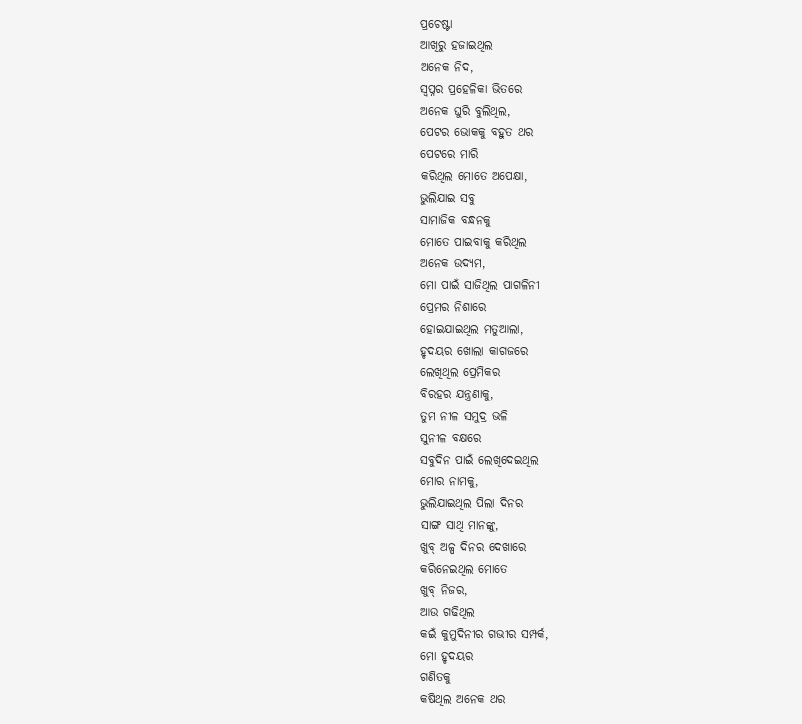ପ୍ରଚେଷ୍ଟା
ଆଖିରୁ ହଜାଇଥିଲ
ଅନେକ ନିଦ,
ସ୍ବପ୍ନର ପ୍ରହେଳିକା ଭିତରେ
ଅନେକ ଘୁରି ବୁଲିଥିଲ,
ପେଟର ଭୋକକୁ ବହୁତ ଥର
ପେଟରେ ମାରି
କରିଥିଲ ମୋତେ ଅପେକ୍ଷା,
ଭୁଲିଯାଇ ସବୁ
ସାମାଜିକ ବନ୍ଧନକୁ
ମୋତେ ପାଇବାକୁ କରିଥିଲ
ଅନେକ ଉଦ୍ୟମ,
ମୋ ପାଇଁ ସାଜିଥିଲ ପାଗଳିନୀ
ପ୍ରେମର ନିଶାରେ
ହୋଇଯାଇଥିଲ ମତୁଆଲା,
ହୃଦୟର ଖୋଲା କାଗଜରେ
ଲେଖିଥିଲ ପ୍ରେମିକର
ବିରହର ଯନ୍ତ୍ରଣାକୁ,
ତୁମ ନୀଳ ସମୁଦ୍ର ଭଳି
ସୁନୀଳ ବକ୍ଷରେ
ସବୁଦିନ ପାଇଁ ଲେଖିଦେଇଥିଲ
ମୋର ନାମକୁ,
ଭୁଲିଯାଇଥିଲ ପିଲା ଦିନର
ସାଙ୍ଗ ସାଥି ମାନଙ୍କୁ,
ଖୁବ୍ ଅଳ୍ପ ଦିନର ଦେଖାରେ
କରିନେଇଥିଲ ମୋତେ
ଖୁବ୍ ନିଜର,
ଆଉ ଗଢିଥିଲ
କଇଁ କୁମୁଦିନୀର ଗଭୀର ସମ୍ପର୍କ,
ମୋ ହୃଦୟର
ଗଣିତକୁ
କଷିଥିଲ ଅନେକ ଥର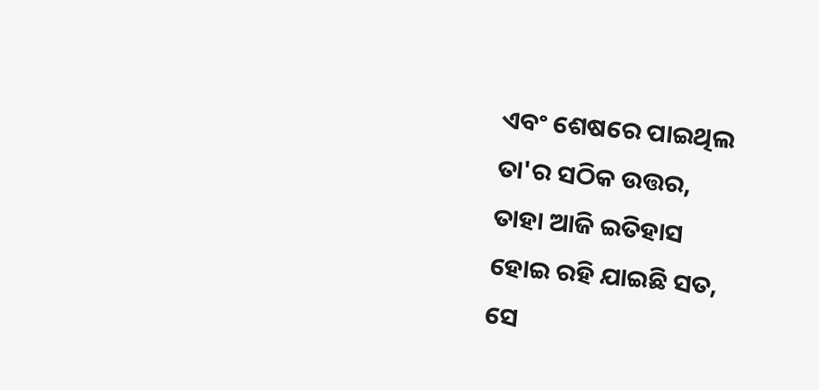ଏବଂ ଶେଷରେ ପାଇଥିଲ
ତା'ର ସଠିକ ଉତ୍ତର,
ତାହା ଆଜି ଇତିହାସ
ହୋଇ ରହି ଯାଇଛି ସତ,
ସେ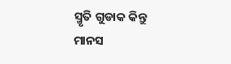ସ୍ମୃତି ଗୁଡାକ କିନ୍ତୁ
ମାନସ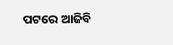ପଟରେ ଆଜିବି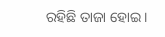ରହିଛି ତାଜା ହୋଇ।